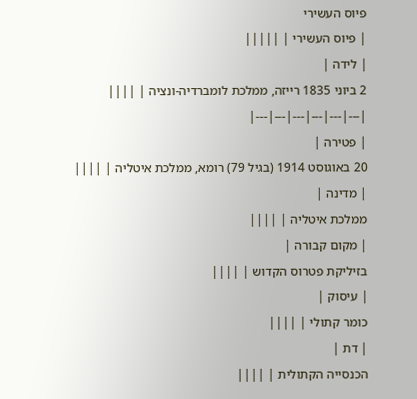פיוס העשירי
| פיוס העשירי | |||||
| לידה |
2 ביוני 1835 רייזה, ממלכת לומברדיה-ונציה | ||||
|---|---|---|---|---|---|
| פטירה |
20 באוגוסט 1914 (בגיל 79) רומא, ממלכת איטליה | ||||
| מדינה |
ממלכת איטליה | ||||
| מקום קבורה |
בזיליקת פטרוס הקדוש | ||||
| עיסוק |
כומר קתולי | ||||
| דת |
הכנסייה הקתולית | ||||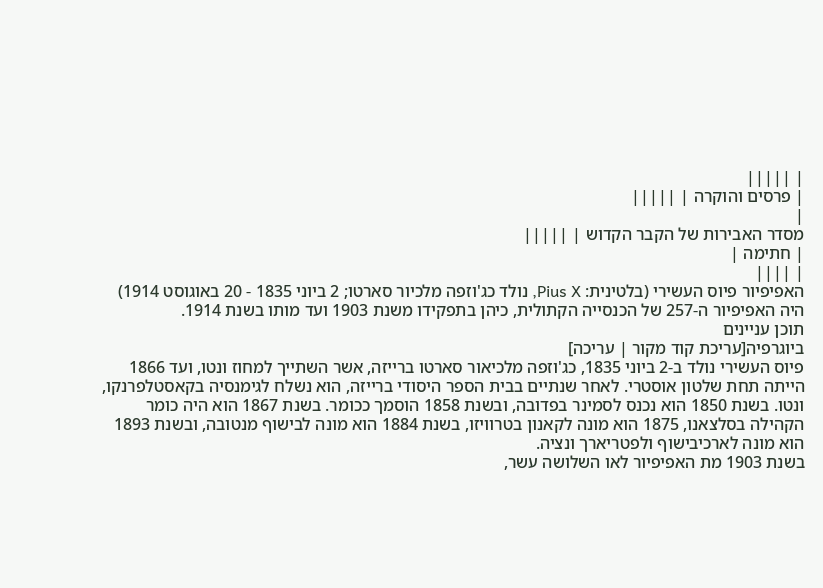| |||||
| פרסים והוקרה | |||||
|
מסדר האבירות של הקבר הקדוש | |||||
| חתימה |
| ||||
האפיפיור פיוס העשירי (בלטינית: Pius X, נולד כג'וזפה מלכיור סארטו; 2 ביוני 1835 - 20 באוגוסט 1914) היה האפיפיור ה-257 של הכנסייה הקתולית, כיהן בתפקידו משנת 1903 ועד מותו בשנת 1914.
תוכן עניינים
ביוגרפיה[עריכת קוד מקור | עריכה]
פיוס העשירי נולד ב-2 ביוני 1835, כג'וזפה מלכיאור סארטו ברייזה, אשר השתייך למחוז ונטו, ועד 1866 הייתה תחת שלטון אוסטרי. לאחר שנתיים בבית הספר היסודי ברייזה, הוא נשלח לגימנסיה בקאסטלפרנקו, ונטו. בשנת 1850 הוא נכנס לסמינר בפדובה, ובשנת 1858 הוסמך ככומר. בשנת 1867 הוא היה כומר הקהילה בסלצאנו, 1875 הוא מונה לקאנון בטרוויזו, בשנת 1884 הוא מונה לבישוף מנטובה, ובשנת 1893 הוא מונה לארכיבישוף ולפטריארך ונציה.
בשנת 1903 מת האפיפיור לאו השלושה עשר,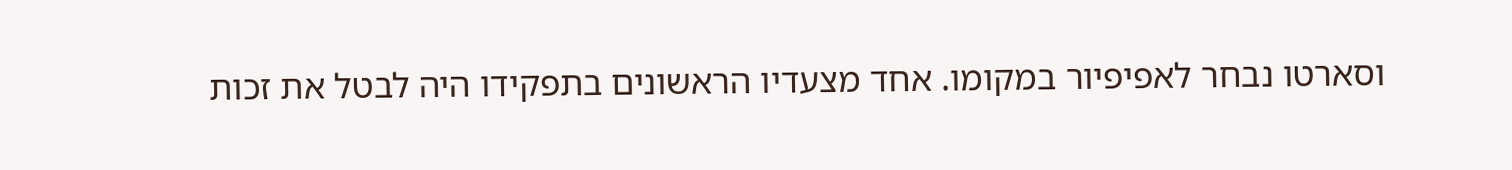וסארטו נבחר לאפיפיור במקומו. אחד מצעדיו הראשונים בתפקידו היה לבטל את זכות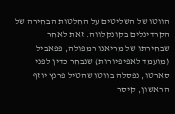הווטו של השליטים על החלטות הבחירה של הקרדינלים בקונקלווה. זאת לאחר שבחירתו של מריאנו רמפולה, פפאביל (מועמד לאפיפיורות) שנבחר כדין לפני סארטו, נפסלה בווטו שהטיל פרנץ יוזף הראשון, קיסר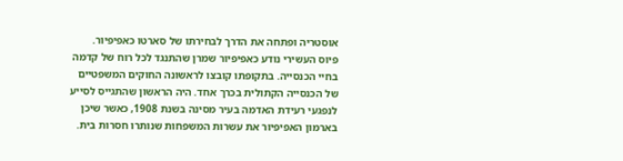אוסטריה ופתחה את הדרך לבחירתו של סארטו כאפיפיור.
פיוס העשירי נודע כאפיפיור שמרן שהתנגד לכל רוח של קדמה בחיי הכנסייה. בתקופתו קובצו לראשונה החוקים המשפטיים של הכנסייה הקתולית בכרך אחד. היה הראשון שהתגייס לסייע לנפגעי רעידת האדמה בעיר מסינה בשנת 1908, כאשר שיכן בארמון האפיפיור את עשרות המשפחות שנותרו חסרות בית.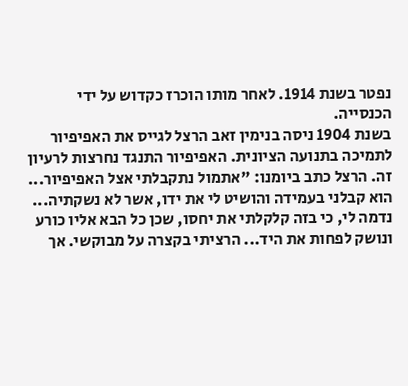נפטר בשנת 1914. לאחר מותו הוכרז כקדוש על ידי הכנסייה.
בשנת 1904 ניסה בנימין זאב הרצל לגייס את האפיפיור לתמיכה בתנועה הציונית. האפיפיור התנגד נחרצות לרעיון זה. הרצל כתב ביומנו: "אתמול נתקבלתי אצל האפיפיור... הוא קבלני בעמידה והושיט לי את ידו, אשר לא נשקתיה... נדמה לי, כי בזה קלקלתי את יחסו, שכן כל הבא אליו כורע ונושק לפחות את היד... הרציתי בקצרה על מבוקשי. אך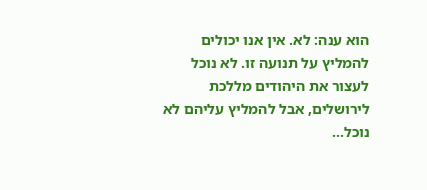הוא ענה: לא. אין אנו יכולים להמליץ על תנועה זו. לא נוכל לעצור את היהודים מללכת לירושלים, אבל להמליץ עליהם לא נוכל...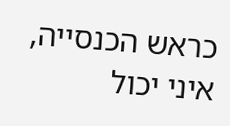כראש הכנסייה, איני יכול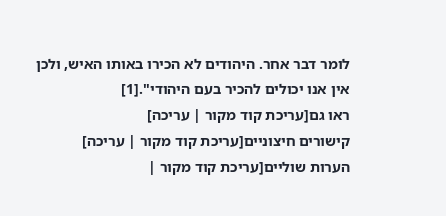לומר דבר אחר. היהודים לא הכירו באותו האיש, ולכן אין אנו יכולים להכיר בעם היהודי".[1]
ראו גם[עריכת קוד מקור | עריכה]
קישורים חיצוניים[עריכת קוד מקור | עריכה]
הערות שוליים[עריכת קוד מקור |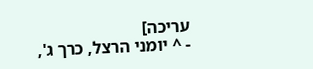עריכה]
- ^ יומני הרצל, כרך ג',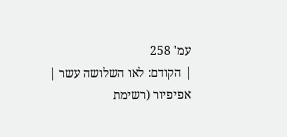עמ' 258
| הקודם: לאו השלושה עשר |
אפיפיור (רשימת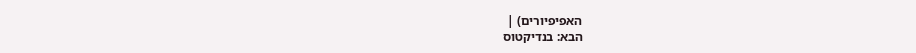האפיפיורים) |
הבא: בנדיקטוס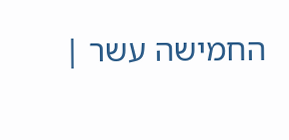החמישה עשר |